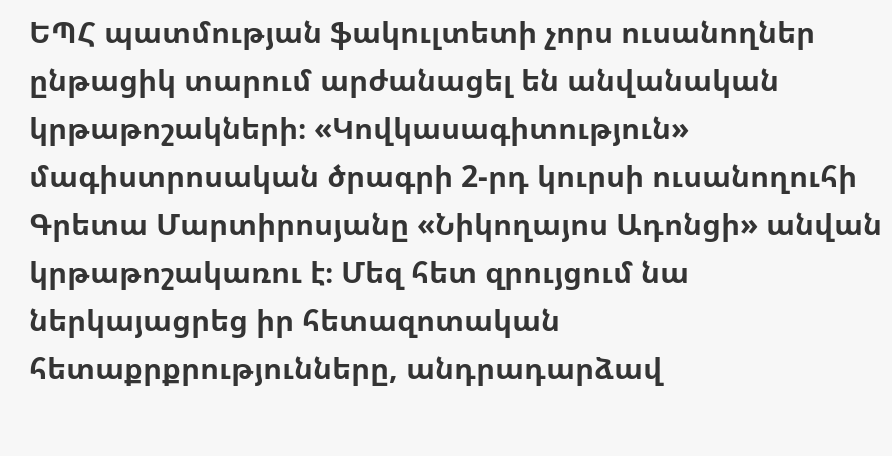ԵՊՀ պատմության ֆակուլտետի չորս ուսանողներ ընթացիկ տարում արժանացել են անվանական կրթաթոշակների։ «Կովկասագիտություն» մագիստրոսական ծրագրի 2-րդ կուրսի ուսանողուհի Գրետա Մարտիրոսյանը «Նիկողայոս Ադոնցի» անվան կրթաթոշակառու է։ Մեզ հետ զրույցում նա ներկայացրեց իր հետազոտական հետաքրքրությունները, անդրադարձավ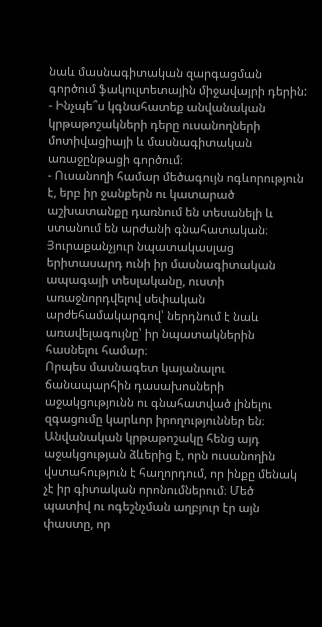նաև մասնագիտական զարգացման գործում ֆակուլտետային միջավայրի դերին:
- Ինչպե՞ս կգնահատեք անվանական կրթաթոշակների դերը ուսանողների մոտիվացիայի և մասնագիտական առաջընթացի գործում։
- Ուսանողի համար մեծագույն ոգևորություն է, երբ իր ջանքերն ու կատարած աշխատանքը դառնում են տեսանելի և ստանում են արժանի գնահատական։ Յուրաքանչյուր նպատակասլաց երիտասարդ ունի իր մասնագիտական ապագայի տեսլականը, ուստի առաջնորդվելով սեփական արժեհամակարգով՝ ներդնում է նաև առավելագույնը՝ իր նպատակներին հասնելու համար։
Որպես մասնագետ կայանալու ճանապարհին դասախոսների աջակցությունն ու գնահատված լինելու զգացումը կարևոր իրողություններ են։ Անվանական կրթաթոշակը հենց այդ աջակցության ձևերից է, որն ուսանողին վստահություն է հաղորդում, որ ինքը մենակ չէ իր գիտական որոնումներում։ Մեծ պատիվ ու ոգեշնչման աղբյուր էր այն փաստը, որ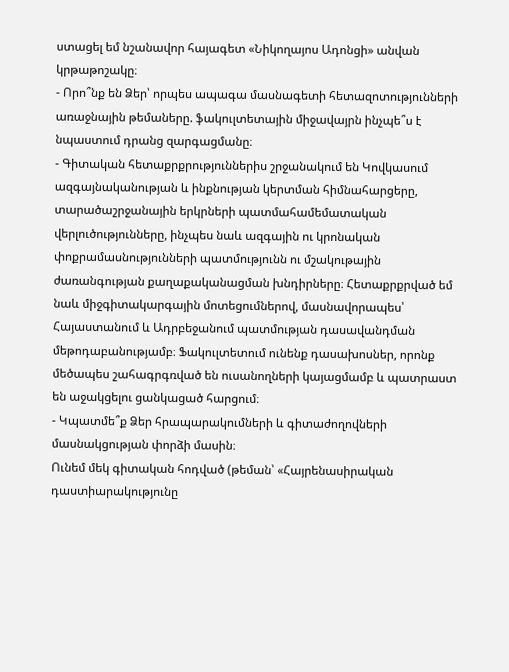ստացել եմ նշանավոր հայագետ «Նիկողայոս Ադոնցի» անվան կրթաթոշակը։
- Որո՞նք են Ձեր՝ որպես ապագա մասնագետի հետազոտությունների առաջնային թեմաները. ֆակուլտետային միջավայրն ինչպե՞ս է նպաստում դրանց զարգացմանը։
- Գիտական հետաքրքրություններիս շրջանակում են Կովկասում ազգայնականության և ինքնության կերտման հիմնահարցերը, տարածաշրջանային երկրների պատմահամեմատական վերլուծությունները, ինչպես նաև ազգային ու կրոնական փոքրամասնությունների պատմությունն ու մշակութային ժառանգության քաղաքականացման խնդիրները։ Հետաքրքրված եմ նաև միջգիտակարգային մոտեցումներով, մասնավորապես՝ Հայաստանում և Ադրբեջանում պատմության դասավանդման մեթոդաբանությամբ։ Ֆակուլտետում ունենք դասախոսներ, որոնք մեծապես շահագրգռված են ուսանողների կայացմամբ և պատրաստ են աջակցելու ցանկացած հարցում։
- Կպատմե՞ք Ձեր հրապարակումների և գիտաժողովների մասնակցության փորձի մասին։
Ունեմ մեկ գիտական հոդված (թեման՝ «Հայրենասիրական դաստիարակությունը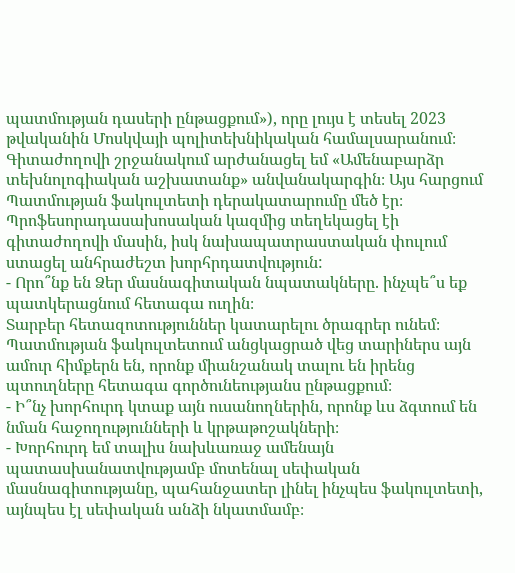պատմության դասերի ընթացքում»), որը լույս է տեսել 2023 թվականին Մոսկվայի պոլիտեխնիկական համալսարանում։ Գիտաժողովի շրջանակում արժանացել եմ «Ամենաբարձր տեխնոլոգիական աշխատանք» անվանակարգին։ Այս հարցում Պատմության ֆակուլտետի դերակատարումը մեծ էր։ Պրոֆեսորադասախոսական կազմից տեղեկացել էի գիտաժողովի մասին, իսկ նախապատրաստական փուլում ստացել անհրաժեշտ խորհրդատվություն:
- Որո՞նք են Ձեր մասնագիտական նպատակները. ինչպե՞ս եք պատկերացնում հետագա ուղին։
Տարբեր հետազոտություններ կատարելու ծրագրեր ունեմ։ Պատմության ֆակուլտետում անցկացրած վեց տարիներս այն ամուր հիմքերն են, որոնք միանշանակ տալու են իրենց պտուղները հետագա գործունեությանս ընթացքում։
- Ի՞նչ խորհուրդ կտաք այն ուսանողներին, որոնք ևս ձգտում են նման հաջողությունների և կրթաթոշակների։
- Խորհուրդ եմ տալիս նախևառաջ ամենայն պատասխանատվությամբ մոտենալ սեփական մասնագիտությանը, պահանջատեր լինել ինչպես ֆակուլտետի, այնպես էլ սեփական անձի նկատմամբ։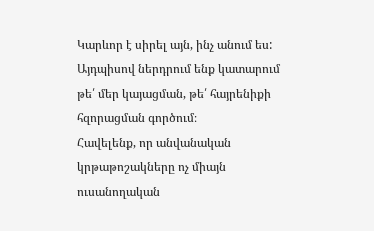Կարևոր է սիրել այն, ինչ անում ես: Այդպիսով ներդրում ենք կատարում թե՛ մեր կայացման, թե՛ հայրենիքի հզորացման գործում։
Հավելենք, որ անվանական կրթաթոշակները ոչ միայն ուսանողական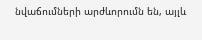նվաճումների արժևորումն են, այլև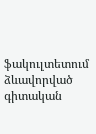ֆակուլտետում ձևավորված գիտական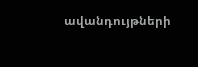ավանդույթների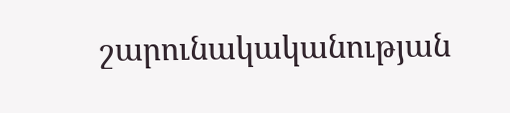շարունակականության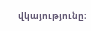վկայությունը։